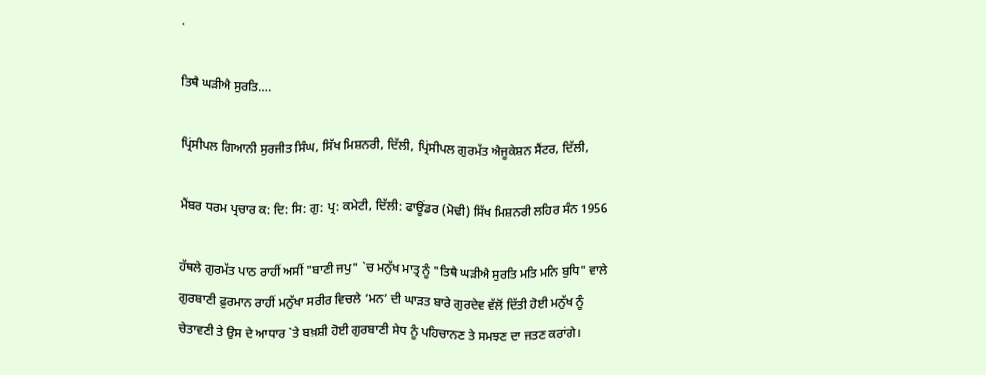.

ਤਿਥੈ ਘੜੀਐ ਸੁਰਤਿ….

ਪ੍ਰਿਂਸੀਪਲ ਗਿਆਨੀ ਸੁਰਜੀਤ ਸਿੰਘ, ਸਿੱਖ ਮਿਸ਼ਨਰੀ, ਦਿੱਲੀ, ਪ੍ਰਿਂਸੀਪਲ ਗੁਰਮੱਤ ਐਜੂਕੇਸ਼ਨ ਸੈਂਟਰ, ਦਿੱਲੀ,

ਮੈਂਬਰ ਧਰਮ ਪ੍ਰਚਾਰ ਕ: ਦਿ: ਸਿ: ਗੁ: ਪ੍ਰ: ਕਮੇਟੀ, ਦਿੱਲੀ: ਫਾਊਂਡਰ (ਮੋਢੀ) ਸਿੱਖ ਮਿਸ਼ਨਰੀ ਲਹਿਰ ਸੰਨ 1956

ਹੱਥਲੇ ਗੁਰਮੱਤ ਪਾਠ ਰਾਹੀਂ ਅਸੀਂ "ਬਾਣੀ ਜਪੁ" `ਚ ਮਨੁੱਖ ਮਾਤ੍ਰ ਨੂੰ "ਤਿਥੈ ਘੜੀਐ ਸੁਰਤਿ ਮਤਿ ਮਨਿ ਬੁਧਿ" ਵਾਲੇ ਗੁਰਬਾਣੀ ਫ਼ੁਰਮਾਨ ਰਾਹੀਂ ਮਨੁੱਖਾ ਸਰੀਰ ਵਿਚਲੇ ‘ਮਨ’ ਦੀ ਘਾੜਤ ਬਾਰੇ ਗੁਰਦੇਵ ਵੱਲੋਂ ਦਿੱਤੀ ਹੋਈ ਮਨੁੱਖ ਨੂੰ ਚੇਤਾਵਣੀ ਤੇ ਉਸ ਦੇ ਆਧਾਰ `ਤੇ ਬਖ਼ਸ਼ੀ ਹੋਈ ਗੁਰਬਾਣੀ ਸੇਧ ਨੂੰ ਪਹਿਚਾਨਣ ਤੇ ਸਮਝਣ ਦਾ ਜਤਣ ਕਰਾਂਗੇ।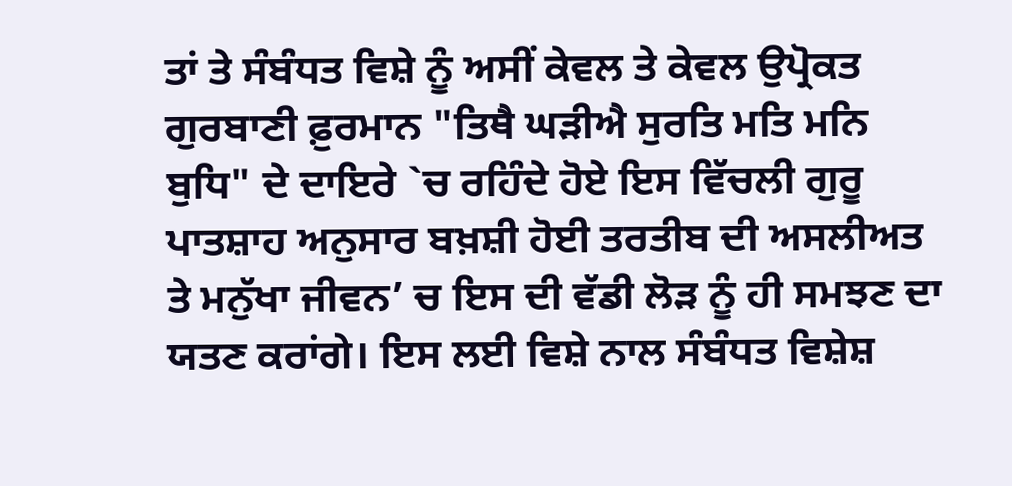ਤਾਂ ਤੇ ਸੰਬੰਧਤ ਵਿਸ਼ੇ ਨੂੰ ਅਸੀਂ ਕੇਵਲ ਤੇ ਕੇਵਲ ਉਪ੍ਰੋਕਤ ਗੁਰਬਾਣੀ ਫ਼ੁਰਮਾਨ "ਤਿਥੈ ਘੜੀਐ ਸੁਰਤਿ ਮਤਿ ਮਨਿ ਬੁਧਿ" ਦੇ ਦਾਇਰੇ `ਚ ਰਹਿੰਦੇ ਹੋਏ ਇਸ ਵਿੱਚਲੀ ਗੁਰੂ ਪਾਤਸ਼ਾਹ ਅਨੁਸਾਰ ਬਖ਼ਸ਼ੀ ਹੋਈ ਤਰਤੀਬ ਦੀ ਅਸਲੀਅਤ ਤੇ ਮਨੁੱਖਾ ਜੀਵਨ’ ਚ ਇਸ ਦੀ ਵੱਡੀ ਲੋੜ ਨੂੰ ਹੀ ਸਮਝਣ ਦਾ ਯਤਣ ਕਰਾਂਗੇ। ਇਸ ਲਈ ਵਿਸ਼ੇ ਨਾਲ ਸੰਬੰਧਤ ਵਿਸ਼ੇਸ਼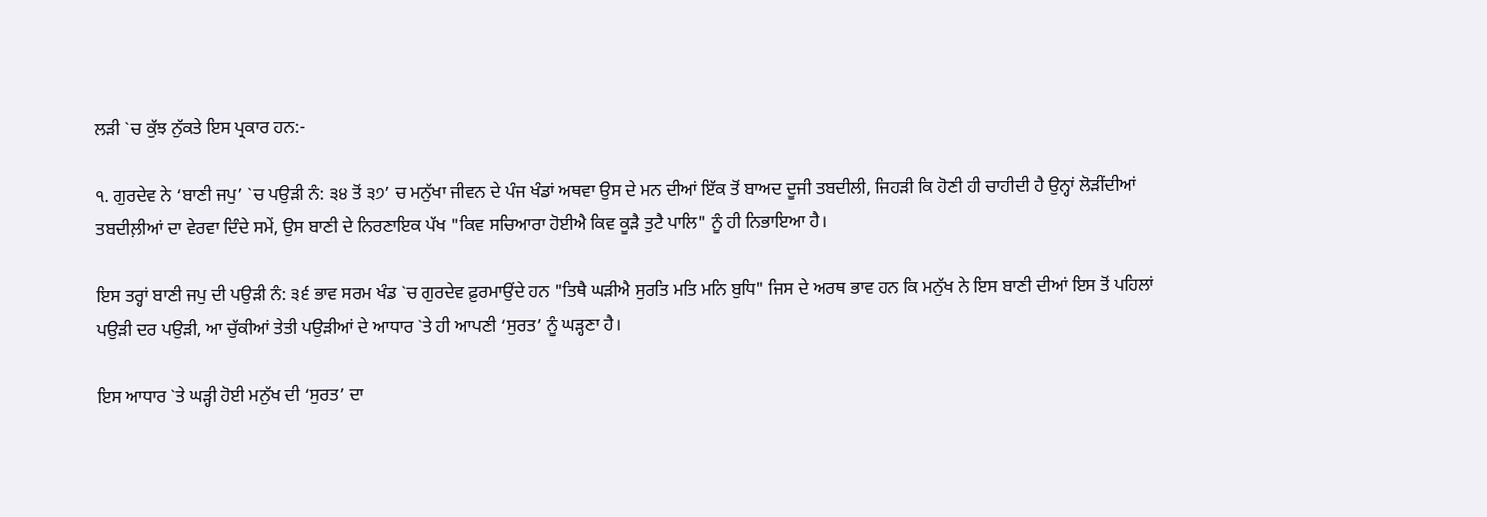ਲੜੀ `ਚ ਕੁੱਝ ਨੁੱਕਤੇ ਇਸ ਪ੍ਰਕਾਰ ਹਨ:-

੧. ਗੁਰਦੇਵ ਨੇ ‘ਬਾਣੀ ਜਪੁ’ `ਚ ਪਉੜੀ ਨੰ: ੩੪ ਤੋਂ ੩੭’ ਚ ਮਨੁੱਖਾ ਜੀਵਨ ਦੇ ਪੰਜ ਖੰਡਾਂ ਅਥਵਾ ਉਸ ਦੇ ਮਨ ਦੀਆਂ ਇੱਕ ਤੋਂ ਬਾਅਦ ਦੂਜੀ ਤਬਦੀਲੀ, ਜਿਹੜੀ ਕਿ ਹੋਣੀ ਹੀ ਚਾਹੀਦੀ ਹੈ ਉਨ੍ਹਾਂ ਲੋੜੀਂਦੀਆਂ ਤਬਦੀਲ਼ੀਆਂ ਦਾ ਵੇਰਵਾ ਦਿੰਦੇ ਸਮੇਂ, ਉਸ ਬਾਣੀ ਦੇ ਨਿਰਣਾਇਕ ਪੱਖ "ਕਿਵ ਸਚਿਆਰਾ ਹੋਈਐ ਕਿਵ ਕੂੜੈ ਤੁਟੈ ਪਾਲਿ" ਨੂੰ ਹੀ ਨਿਭਾਇਆ ਹੈ।

ਇਸ ਤਰ੍ਹਾਂ ਬਾਣੀ ਜਪੁ ਦੀ ਪਉੜੀ ਨੰ: ੩੬ ਭਾਵ ਸਰਮ ਖੰਡ `ਚ ਗੁਰਦੇਵ ਫ਼ੁਰਮਾਉਂਦੇ ਹਨ "ਤਿਥੈ ਘੜੀਐ ਸੁਰਤਿ ਮਤਿ ਮਨਿ ਬੁਧਿ" ਜਿਸ ਦੇ ਅਰਥ ਭਾਵ ਹਨ ਕਿ ਮਨੁੱਖ ਨੇ ਇਸ ਬਾਣੀ ਦੀਆਂ ਇਸ ਤੋਂ ਪਹਿਲਾਂ ਪਉੜੀ ਦਰ ਪਉੜੀ, ਆ ਚੁੱਕੀਆਂ ਤੇਤੀ ਪਉੜੀਆਂ ਦੇ ਆਧਾਰ `ਤੇ ਹੀ ਆਪਣੀ ‘ਸੁਰਤ’ ਨੂੰ ਘੜ੍ਹਣਾ ਹੈ।

ਇਸ ਆਧਾਰ `ਤੇ ਘੜ੍ਹੀ ਹੋਈ ਮਨੁੱਖ ਦੀ ‘ਸੁਰਤ’ ਦਾ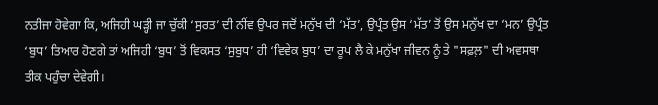ਨਤੀਜਾ ਹੋਵੇਗਾ ਕਿ, ਅਜਿਹੀ ਘੜ੍ਹੀ ਜਾ ਚੁੱਕੀ ‘ਸੁਰਤ’ ਦੀ ਨੀਂਵ ਉਪਰ ਜਦੋਂ ਮਨੁੱਖ ਦੀ ‘ਮੱਤ’, ਉਪ੍ਰੰਤ ਉਸ ‘ਮੱਤ’ ਤੋਂ ਉਸ ਮਨੁੱਖ ਦਾ ‘ਮਨ’ ਉਪ੍ਰੰਤ ‘ਬੁਧ’ ਤਿਆਰ ਹੋਣਗੇ ਤਾਂ ਅਜਿਹੀ ‘ਬੁਧ’ ਤੋਂ ਵਿਕਸਤ ‘ਸੁਬੁਧ’ ਹੀ ‘ਵਿਵੇਕ ਬੁਧ’ ਦਾ ਰੂਪ ਲੈ ਕੇ ਮਨੁੱਖਾ ਜੀਵਨ ਨੂੰ ਤੇ "ਸਫ਼ਲ਼" ਦੀ ਅਵਸਥਾ ਤੀਕ ਪਹੁੰਚਾ ਦੇਵੇਗੀ।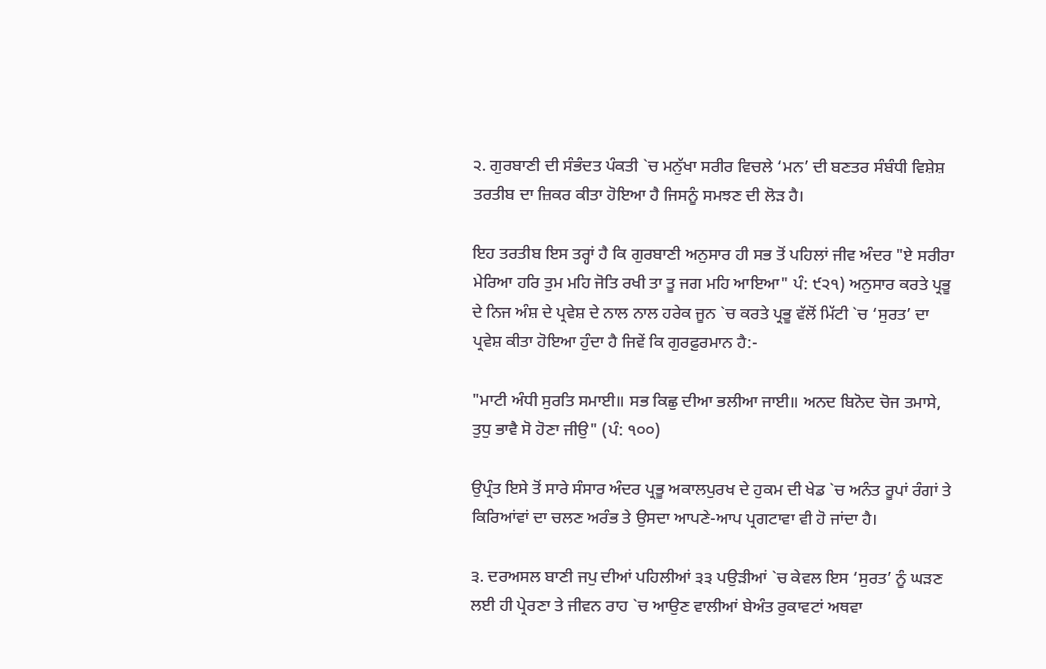੨. ਗੁਰਬਾਣੀ ਦੀ ਸੰਭੰਦਤ ਪੰਕਤੀ `ਚ ਮਨੁੱਖਾ ਸਰੀਰ ਵਿਚਲੇ ‘ਮਨ’ ਦੀ ਬਣਤਰ ਸੰਬੰਧੀ ਵਿਸ਼ੇਸ਼ ਤਰਤੀਬ ਦਾ ਜ਼ਿਕਰ ਕੀਤਾ ਹੋਇਆ ਹੈ ਜਿਸਨੂੰ ਸਮਝਣ ਦੀ ਲੋੜ ਹੈ।

ਇਹ ਤਰਤੀਬ ਇਸ ਤਰ੍ਹਾਂ ਹੈ ਕਿ ਗੁਰਬਾਣੀ ਅਨੁਸਾਰ ਹੀ ਸਭ ਤੋਂ ਪਹਿਲਾਂ ਜੀਵ ਅੰਦਰ "ਏ ਸਰੀਰਾ ਮੇਰਿਆ ਹਰਿ ਤੁਮ ਮਹਿ ਜੋਤਿ ਰਖੀ ਤਾ ਤੂ ਜਗ ਮਹਿ ਆਇਆ" ਪੰ: ੯੨੧) ਅਨੁਸਾਰ ਕਰਤੇ ਪ੍ਰਭੂ ਦੇ ਨਿਜ ਅੰਸ਼ ਦੇ ਪ੍ਰਵੇਸ਼ ਦੇ ਨਾਲ ਨਾਲ ਹਰੇਕ ਜੂਨ `ਚ ਕਰਤੇ ਪ੍ਰਭੂ ਵੱਲੋਂ ਮਿੱਟੀ `ਚ ‘ਸੁਰਤ’ ਦਾ ਪ੍ਰਵੇਸ਼ ਕੀਤਾ ਹੋਇਆ ਹੁੰਦਾ ਹੈ ਜਿਵੇਂ ਕਿ ਗੁਰਫ਼ੁਰਮਾਨ ਹੈ:-

"ਮਾਟੀ ਅੰਧੀ ਸੁਰਤਿ ਸਮਾਈ॥ ਸਭ ਕਿਛੁ ਦੀਆ ਭਲੀਆ ਜਾਈ॥ ਅਨਦ ਬਿਨੋਦ ਚੋਜ ਤਮਾਸੇ, ਤੁਧੁ ਭਾਵੈ ਸੋ ਹੋਣਾ ਜੀਉ" (ਪੰ: ੧੦੦)

ਉਪ੍ਰੰਤ ਇਸੇ ਤੋਂ ਸਾਰੇ ਸੰਸਾਰ ਅੰਦਰ ਪ੍ਰਭੂ ਅਕਾਲਪੁਰਖ ਦੇ ਹੁਕਮ ਦੀ ਖੇਡ `ਚ ਅਨੰਤ ਰੂਪਾਂ ਰੰਗਾਂ ਤੇ ਕਿਰਿਆਂਵਾਂ ਦਾ ਚਲਣ ਅਰੰਭ ਤੇ ਉਸਦਾ ਆਪਣੇ-ਆਪ ਪ੍ਰਗਟਾਵਾ ਵੀ ਹੋ ਜਾਂਦਾ ਹੈ।

੩. ਦਰਅਸਲ ਬਾਣੀ ਜਪੁ ਦੀਆਂ ਪਹਿਲੀਆਂ ੩੩ ਪਉੜੀਆਂ `ਚ ਕੇਵਲ ਇਸ ‘ਸੁਰਤ’ ਨੂੰ ਘੜਣ ਲਈ ਹੀ ਪ੍ਰੇਰਣਾ ਤੇ ਜੀਵਨ ਰਾਹ `ਚ ਆਉਣ ਵਾਲੀਆਂ ਬੇਅੰਤ ਰੁਕਾਵਟਾਂ ਅਥਵਾ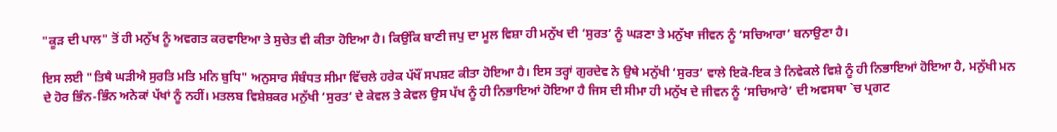"ਕੂੜ ਦੀ ਪਾਲ" ਤੋਂ ਹੀ ਮਨੁੱਖ ਨੂੰ ਅਵਗਤ ਕਰਵਾਇਆ ਤੇ ਸੁਚੇਤ ਵੀ ਕੀਤਾ ਹੋਇਆ ਹੈ। ਕਿਉਂਕਿ ਬਾਣੀ ਜਪੁ ਦਾ ਮੂਲ ਵਿਸ਼ਾ ਹੀ ਮਨੁੱਖ ਦੀ ‘ਸੁਰਤ’ ਨੂੰ ਘੜਣਾ ਤੇ ਮਨੁੱਖਾ ਜੀਵਨ ਨੂੰ ‘ਸਚਿਆਰਾ’ ਬਨਾਉਣਾ ਹੈ।

ਇਸ ਲਈ "ਤਿਥੈ ਘੜੀਐ ਸੁਰਤਿ ਮਤਿ ਮਨਿ ਬੁਧਿ" ਅਨੁਸਾਰ ਸੰਬੰਧਤ ਸੀਮਾ ਵਿੱਚਲੇ ਹਰੇਕ ਪੱਖੌਂ ਸਪਸ਼ਟ ਕੀਤਾ ਹੋਇਆ ਹੈ। ਇਸ ਤਰ੍ਹਾਂ ਗੁਰਦੇਵ ਨੇ ਉਥੇ ਮਨੁੱਖੀ ‘ਸੁਰਤ’ ਵਾਲੇ ਇਕੋ-ਇਕ ਤੇ ਨਿਵੇਕਲੇ ਵਿਸ਼ੇ ਨੂੰ ਹੀ ਨਿਭਾਇਆਂ ਹੋਇਆ ਹੈ, ਮਨੁੱਖੀ ਮਨ ਦੇ ਹੋਰ ਭਿੰਨ-ਭਿੰਨ ਅਨੇਕਾਂ ਪੱਖਾਂ ਨੂੰ ਨਹੀਂ। ਮਤਲਬ ਵਿਸ਼ੇਸ਼ਕਰ ਮਨੁੱਖੀ ‘ਸੁਰਤ’ ਦੇ ਕੇਵਲ ਤੇ ਕੇਵਲ ਉਸ ਪੱਖ ਨੂੰ ਹੀ ਨਿਭਾਇਆਂ ਹੋਇਆ ਹੈ ਜਿਸ ਦੀ ਸੀਮਾ ਹੀ ਮਨੁੱਖ ਦੇ ਜੀਵਨ ਨੂੰ ‘ਸਚਿਆਰੇ’ ਦੀ ਅਵਸਥਾ `ਚ ਪ੍ਰਗਟ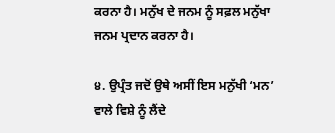ਕਰਨਾ ਹੈ। ਮਨੁੱਖ ਦੇ ਜਨਮ ਨੂੰ ਸਫ਼ਲ ਮਨੁੱਖਾ ਜਨਮ ਪ੍ਰਦਾਨ ਕਰਨਾ ਹੈ।

੪. ਉਪ੍ਰੰਤ ਜਦੋਂ ਉਥੇ ਅਸੀਂ ਇਸ ਮਨੁੱਖੀ ‘ਮਨ’ ਵਾਲੇ ਵਿਸ਼ੇ ਨੂੰ ਲੈਂਦੇ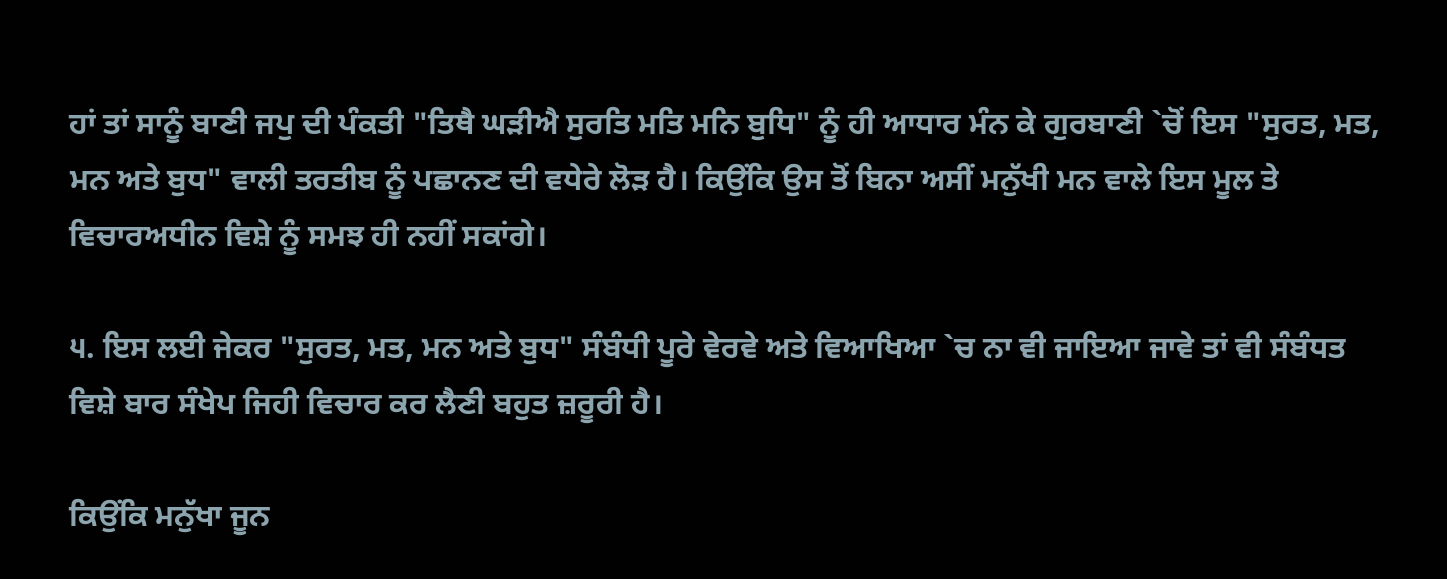ਹਾਂ ਤਾਂ ਸਾਨੂੰ ਬਾਣੀ ਜਪੁ ਦੀ ਪੰਕਤੀ "ਤਿਥੈ ਘੜੀਐ ਸੁਰਤਿ ਮਤਿ ਮਨਿ ਬੁਧਿ" ਨੂੰ ਹੀ ਆਧਾਰ ਮੰਨ ਕੇ ਗੁਰਬਾਣੀ `ਚੋਂ ਇਸ "ਸੁਰਤ, ਮਤ, ਮਨ ਅਤੇ ਬੁਧ" ਵਾਲੀ ਤਰਤੀਬ ਨੂੰ ਪਛਾਨਣ ਦੀ ਵਧੇਰੇ ਲੋੜ ਹੈ। ਕਿਉਂਕਿ ਉਸ ਤੋਂ ਬਿਨਾ ਅਸੀਂ ਮਨੁੱਖੀ ਮਨ ਵਾਲੇ ਇਸ ਮੂਲ ਤੇ ਵਿਚਾਰਅਧੀਨ ਵਿਸ਼ੇ ਨੂੰ ਸਮਝ ਹੀ ਨਹੀਂ ਸਕਾਂਗੇ।

੫. ਇਸ ਲਈ ਜੇਕਰ "ਸੁਰਤ, ਮਤ, ਮਨ ਅਤੇ ਬੁਧ" ਸੰਬੰਧੀ ਪੂਰੇ ਵੇਰਵੇ ਅਤੇ ਵਿਆਖਿਆ `ਚ ਨਾ ਵੀ ਜਾਇਆ ਜਾਵੇ ਤਾਂ ਵੀ ਸੰਬੰਧਤ ਵਿਸ਼ੇ ਬਾਰ ਸੰਖੇਪ ਜਿਹੀ ਵਿਚਾਰ ਕਰ ਲੈਣੀ ਬਹੁਤ ਜ਼ਰੂਰੀ ਹੈ।

ਕਿਉਂਕਿ ਮਨੁੱਖਾ ਜੂਨ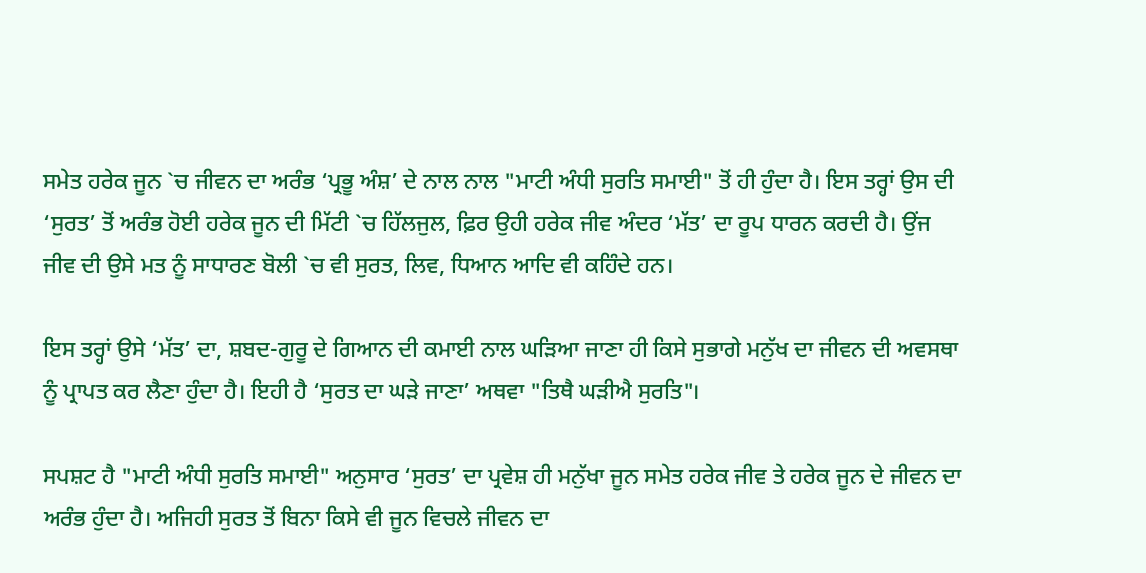ਸਮੇਤ ਹਰੇਕ ਜੂਨ `ਚ ਜੀਵਨ ਦਾ ਅਰੰਭ ‘ਪ੍ਰਭੂ ਅੰਸ਼’ ਦੇ ਨਾਲ ਨਾਲ "ਮਾਟੀ ਅੰਧੀ ਸੁਰਤਿ ਸਮਾਈ" ਤੋਂ ਹੀ ਹੁੰਦਾ ਹੈ। ਇਸ ਤਰ੍ਹਾਂ ਉਸ ਦੀ ‘ਸੁਰਤ’ ਤੋਂ ਅਰੰਭ ਹੋਈ ਹਰੇਕ ਜੂਨ ਦੀ ਮਿੱਟੀ `ਚ ਹਿੱਲਜੁਲ, ਫ਼ਿਰ ਉਹੀ ਹਰੇਕ ਜੀਵ ਅੰਦਰ ‘ਮੱਤ’ ਦਾ ਰੂਪ ਧਾਰਨ ਕਰਦੀ ਹੈ। ਉਂਜ ਜੀਵ ਦੀ ਉਸੇ ਮਤ ਨੂੰ ਸਾਧਾਰਣ ਬੋਲੀ `ਚ ਵੀ ਸੁਰਤ, ਲਿਵ, ਧਿਆਨ ਆਦਿ ਵੀ ਕਹਿੰਦੇ ਹਨ।

ਇਸ ਤਰ੍ਹਾਂ ਉਸੇ ‘ਮੱਤ’ ਦਾ, ਸ਼ਬਦ-ਗੁਰੂ ਦੇ ਗਿਆਨ ਦੀ ਕਮਾਈ ਨਾਲ ਘੜਿਆ ਜਾਣਾ ਹੀ ਕਿਸੇ ਸੁਭਾਗੇ ਮਨੁੱਖ ਦਾ ਜੀਵਨ ਦੀ ਅਵਸਥਾ ਨੂੰ ਪ੍ਰਾਪਤ ਕਰ ਲੈਣਾ ਹੁੰਦਾ ਹੈ। ਇਹੀ ਹੈ ‘ਸੁਰਤ ਦਾ ਘੜੇ ਜਾਣਾ’ ਅਥਵਾ "ਤਿਥੈ ਘੜੀਐ ਸੁਰਤਿ"।

ਸਪਸ਼ਟ ਹੈ "ਮਾਟੀ ਅੰਧੀ ਸੁਰਤਿ ਸਮਾਈ" ਅਨੁਸਾਰ ‘ਸੁਰਤ’ ਦਾ ਪ੍ਰਵੇਸ਼ ਹੀ ਮਨੁੱਖਾ ਜੂਨ ਸਮੇਤ ਹਰੇਕ ਜੀਵ ਤੇ ਹਰੇਕ ਜੂਨ ਦੇ ਜੀਵਨ ਦਾ ਅਰੰਭ ਹੁੰਦਾ ਹੈ। ਅਜਿਹੀ ਸੁਰਤ ਤੋਂ ਬਿਨਾ ਕਿਸੇ ਵੀ ਜੂਨ ਵਿਚਲੇ ਜੀਵਨ ਦਾ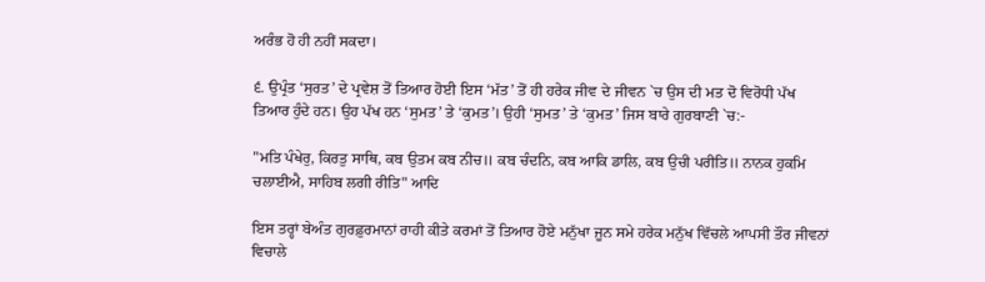ਅਰੰਭ ਹੋ ਹੀ ਨਹੀਂ ਸਕਦਾ।

੬. ਉਪ੍ਰੰਤ ‘ਸੁਰਤ’ ਦੇ ਪ੍ਰਵੇਸ਼ ਤੋਂ ਤਿਆਰ ਹੋਈ ਇਸ ‘ਮੱਤ’ ਤੋਂ ਹੀ ਹਰੇਕ ਜੀਵ ਦੇ ਜੀਵਨ `ਚ ਉਸ ਦੀ ਮਤ ਦੋ ਵਿਰੋਧੀ ਪੱਖ ਤਿਆਰ ਹੁੰਦੇ ਹਨ। ਉਹ ਪੱਖ ਹਨ ‘ਸੁਮਤ’ ਤੇ ‘ਕੁਮਤ’। ਉਹੀ ‘ਸੁਮਤ’ ਤੇ ‘ਕੁਮਤ’ ਜਿਸ ਬਾਰੇ ਗੁਰਬਾਣੀ `ਚ:-

"ਮਤਿ ਪੰਖੇਰੁ, ਕਿਰਤੁ ਸਾਥਿ, ਕਬ ਉਤਮ ਕਬ ਨੀਚ॥ ਕਬ ਚੰਦਨਿ, ਕਬ ਆਕਿ ਡਾਲਿ, ਕਬ ਉਚੀ ਪਰੀਤਿ॥ ਨਾਨਕ ਹੁਕਮਿ ਚਲਾਈਐ, ਸਾਹਿਬ ਲਗੀ ਰੀਤਿ" ਆਦਿ

ਇਸ ਤਰ੍ਹਾਂ ਬੇਅੰਤ ਗੁਰਫ਼ੁਰਮਾਨਾਂ ਰਾਹੀ ਕੀਤੇ ਕਰਮਾਂ ਤੋਂ ਤਿਆਰ ਹੋਏ ਮਨੁੱਖਾ ਜੂਨ ਸਮੇ ਹਰੇਕ ਮਨੁੱਖ ਵਿੱਚਲੇ ਆਪਸੀ ਤੌਰ ਜੀਵਨਾਂ ਵਿਚਾਲੇ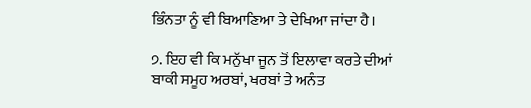ਭਿੰਨਤਾ ਨੂੰ ਵੀ ਬਿਆਣਿਆ ਤੇ ਦੇਖਿਆ ਜਾਂਦਾ ਹੈ।

੭. ਇਹ ਵੀ ਕਿ ਮਨੁੱਖਾ ਜੂਨ ਤੋਂ ਇਲਾਵਾ ਕਰਤੇ ਦੀਆਂ ਬਾਕੀ ਸਮੂਹ ਅਰਬਾਂ, ਖਰਬਾਂ ਤੇ ਅਨੰਤ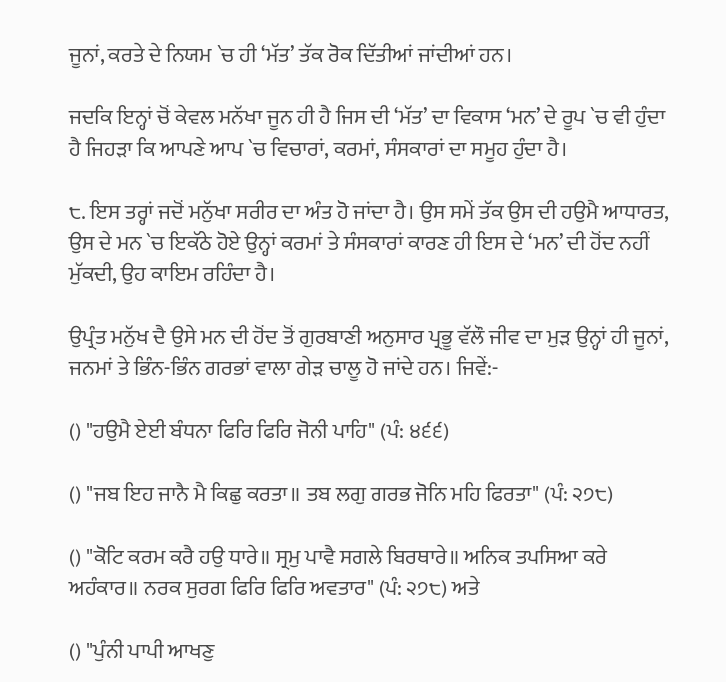ਜੂਨਾਂ, ਕਰਤੇ ਦੇ ਨਿਯਮ `ਚ ਹੀ ‘ਮੱਤ’ ਤੱਕ ਰੋਕ ਦਿੱਤੀਆਂ ਜਾਂਦੀਆਂ ਹਨ।

ਜਦਕਿ ਇਨ੍ਹਾਂ ਚੋਂ ਕੇਵਲ ਮਨੱਖਾ ਜੂਨ ਹੀ ਹੈ ਜਿਸ ਦੀ ‘ਮੱਤ’ ਦਾ ਵਿਕਾਸ ‘ਮਨ’ ਦੇ ਰੂਪ `ਚ ਵੀ ਹੁੰਦਾ ਹੈ ਜਿਹੜਾ ਕਿ ਆਪਣੇ ਆਪ `ਚ ਵਿਚਾਰਾਂ, ਕਰਮਾਂ, ਸੰਸਕਾਰਾਂ ਦਾ ਸਮੂਹ ਹੁੰਦਾ ਹੈ।

੮. ਇਸ ਤਰ੍ਹਾਂ ਜਦੋਂ ਮਨੁੱਖਾ ਸਰੀਰ ਦਾ ਅੰਤ ਹੋ ਜਾਂਦਾ ਹੈ। ਉਸ ਸਮੇਂ ਤੱਕ ਉਸ ਦੀ ਹਉਮੈ ਆਧਾਰਤ, ਉਸ ਦੇ ਮਨ `ਚ ਇਕੱਠੇ ਹੋਏ ਉਨ੍ਹਾਂ ਕਰਮਾਂ ਤੇ ਸੰਸਕਾਰਾਂ ਕਾਰਣ ਹੀ ਇਸ ਦੇ ‘ਮਨ’ ਦੀ ਹੋਂਦ ਨਹੀਂ ਮੁੱਕਦੀ, ਉਹ ਕਾਇਮ ਰਹਿੰਦਾ ਹੈ।

ਉਪ੍ਰੰਤ ਮਨੁੱਖ ਦੈ ਉਸੇ ਮਨ ਦੀ ਹੋਂਦ ਤੋਂ ਗੁਰਬਾਣੀ ਅਨੁਸਾਰ ਪ੍ਰਭੂ ਵੱਲੌ ਜੀਵ ਦਾ ਮੁੜ ਉਨ੍ਹਾਂ ਹੀ ਜੂਨਾਂ, ਜਨਮਾਂ ਤੇ ਭਿੰਨ-ਭਿੰਨ ਗਰਭਾਂ ਵਾਲਾ ਗੇੜ ਚਾਲੂ ਹੋ ਜਾਂਦੇ ਹਨ। ਜਿਵੇਂ:-

() "ਹਉਮੈ ਏਈ ਬੰਧਨਾ ਫਿਰਿ ਫਿਰਿ ਜੋਨੀ ਪਾਹਿ" (ਪੰ: ੪੬੬)

() "ਜਬ ਇਹ ਜਾਨੈ ਮੈ ਕਿਛੁ ਕਰਤਾ॥ ਤਬ ਲਗੁ ਗਰਭ ਜੋਨਿ ਮਹਿ ਫਿਰਤਾ" (ਪੰ: ੨੭੮)

() "ਕੋਟਿ ਕਰਮ ਕਰੈ ਹਉ ਧਾਰੇ॥ ਸ੍ਰਮੁ ਪਾਵੈ ਸਗਲੇ ਬਿਰਥਾਰੇ॥ ਅਨਿਕ ਤਪਸਿਆ ਕਰੇ ਅਹੰਕਾਰ॥ ਨਰਕ ਸੁਰਗ ਫਿਰਿ ਫਿਰਿ ਅਵਤਾਰ" (ਪੰ: ੨੭੮) ਅਤੇ

() "ਪੁੰਨੀ ਪਾਪੀ ਆਖਣੁ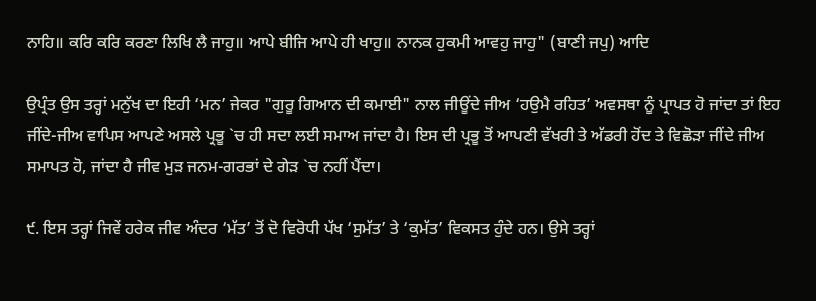ਨਾਹਿ॥ ਕਰਿ ਕਰਿ ਕਰਣਾ ਲਿਖਿ ਲੈ ਜਾਹੁ॥ ਆਪੇ ਬੀਜਿ ਆਪੇ ਹੀ ਖਾਹੁ॥ ਨਾਨਕ ਹੁਕਮੀ ਆਵਹੁ ਜਾਹੁ" (ਬਾਣੀ ਜਪੁ) ਆਦਿ

ਉਪ੍ਰੰਤ ਉਸ ਤਰ੍ਹਾਂ ਮਨੁੱਖ ਦਾ ਇਹੀ ‘ਮਨ’ ਜੇਕਰ "ਗੁਰੂ ਗਿਆਨ ਦੀ ਕਮਾਈ" ਨਾਲ ਜੀਊਂਦੇ ਜੀਅ ‘ਹਉਮੈ ਰਹਿਤ’ ਅਵਸਥਾ ਨੂੰ ਪ੍ਰਾਪਤ ਹੋ ਜਾਂਦਾ ਤਾਂ ਇਹ ਜੀਂਦੇ-ਜੀਅ ਵਾਪਿਸ ਆਪਣੇ ਅਸਲੇ ਪ੍ਰਭੂ `ਚ ਹੀ ਸਦਾ ਲਈ ਸਮਾਅ ਜਾਂਦਾ ਹੈ। ਇਸ ਦੀ ਪ੍ਰਭੂ ਤੋਂ ਆਪਣੀ ਵੱਖਰੀ ਤੇ ਅੱਡਰੀ ਹੋਂਦ ਤੇ ਵਿਛੋੜਾ ਜੀਂਦੇ ਜੀਅ ਸਮਾਪਤ ਹੋ, ਜਾਂਦਾ ਹੈ ਜੀਵ ਮੁੜ ਜਨਮ-ਗਰਭਾਂ ਦੇ ਗੇੜ `ਚ ਨਹੀਂ ਪੈਂਦਾ।

੯. ਇਸ ਤਰ੍ਹਾਂ ਜਿਵੇਂ ਹਰੇਕ ਜੀਵ ਅੰਦਰ ‘ਮੱਤ’ ਤੋਂ ਦੋ ਵਿਰੋਧੀ ਪੱਖ ‘ਸੁਮੱਤ’ ਤੇ ‘ਕੁਮੱਤ’ ਵਿਕਸਤ ਹੁੰਦੇ ਹਨ। ਉਸੇ ਤਰ੍ਹਾਂ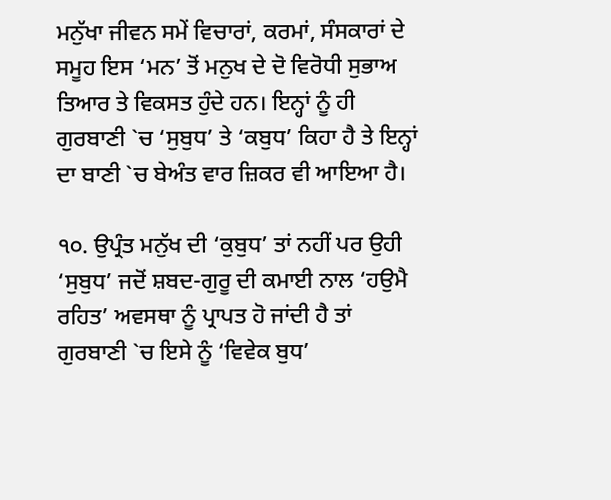ਮਨੁੱਖਾ ਜੀਵਨ ਸਮੇਂ ਵਿਚਾਰਾਂ, ਕਰਮਾਂ, ਸੰਸਕਾਰਾਂ ਦੇ ਸਮੂਹ ਇਸ ‘ਮਨ’ ਤੋਂ ਮਨੁਖ ਦੇ ਦੋ ਵਿਰੋਧੀ ਸੁਭਾਅ ਤਿਆਰ ਤੇ ਵਿਕਸਤ ਹੁੰਦੇ ਹਨ। ਇਨ੍ਹਾਂ ਨੂੰ ਹੀ ਗੁਰਬਾਣੀ `ਚ ‘ਸੁਬੁਧ’ ਤੇ ‘ਕਬੁਧ’ ਕਿਹਾ ਹੈ ਤੇ ਇਨ੍ਹਾਂ ਦਾ ਬਾਣੀ `ਚ ਬੇਅੰਤ ਵਾਰ ਜ਼ਿਕਰ ਵੀ ਆਇਆ ਹੈ।

੧੦. ਉਪ੍ਰੰਤ ਮਨੁੱਖ ਦੀ ‘ਕੁਬੁਧ’ ਤਾਂ ਨਹੀਂ ਪਰ ਉਹੀ ‘ਸੁਬੁਧ’ ਜਦੋਂ ਸ਼ਬਦ-ਗੁਰੂ ਦੀ ਕਮਾਈ ਨਾਲ ‘ਹਉਮੈ ਰਹਿਤ’ ਅਵਸਥਾ ਨੂੰ ਪ੍ਰਾਪਤ ਹੋ ਜਾਂਦੀ ਹੈ ਤਾਂ ਗੁਰਬਾਣੀ `ਚ ਇਸੇ ਨੂੰ ‘ਵਿਵੇਕ ਬੁਧ’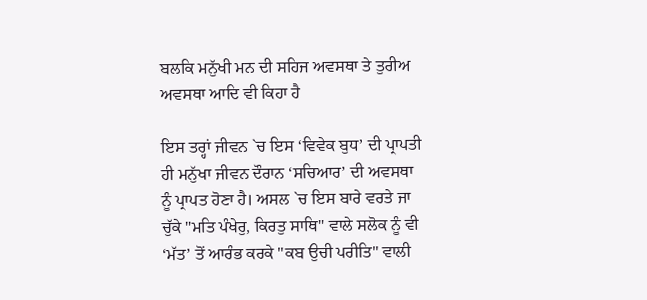ਬਲਕਿ ਮਨੁੱਖੀ ਮਨ ਦੀ ਸਹਿਜ ਅਵਸਥਾ ਤੇ ਤੁਰੀਅ ਅਵਸਥਾ ਆਦਿ ਵੀ ਕਿਹਾ ਹੈ

ਇਸ ਤਰ੍ਹਾਂ ਜੀਵਨ `ਚ ਇਸ ‘ਵਿਵੇਕ ਬੁਧ’ ਦੀ ਪ੍ਰਾਪਤੀ ਹੀ ਮਨੁੱਖਾ ਜੀਵਨ ਦੌਰਾਨ ‘ਸਚਿਆਰ’ ਦੀ ਅਵਸਥਾ ਨੂੰ ਪ੍ਰਾਪਤ ਹੋਣਾ ਹੈ। ਅਸਲ `ਚ ਇਸ ਬਾਰੇ ਵਰਤੇ ਜਾ ਚੁੱਕੇ "ਮਤਿ ਪੰਖੇਰੁ, ਕਿਰਤੁ ਸਾਥਿ" ਵਾਲੇ ਸਲੋਕ ਨੂੰ ਵੀ ‘ਮੱਤ’ ਤੋਂ ਆਰੰਭ ਕਰਕੇ "ਕਬ ਉਚੀ ਪਰੀਤਿ" ਵਾਲੀ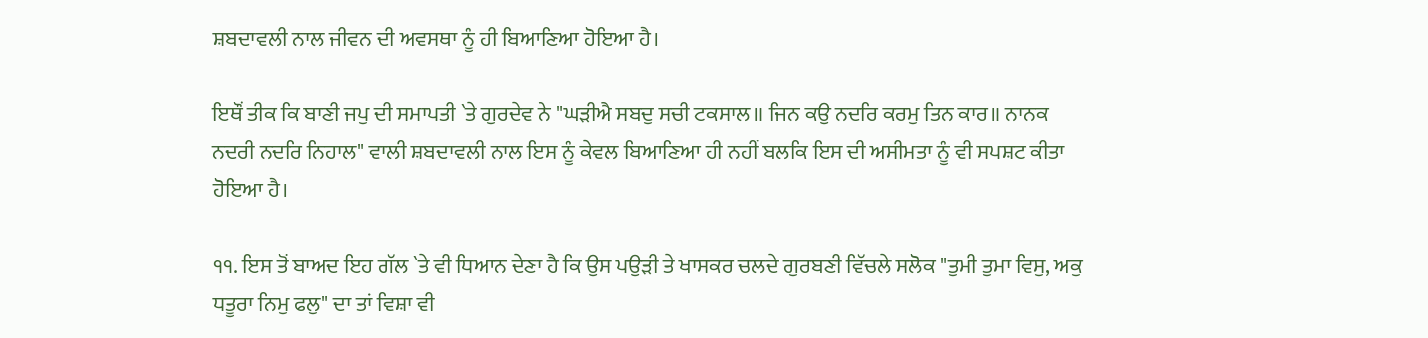ਸ਼ਬਦਾਵਲੀ ਨਾਲ ਜੀਵਨ ਦੀ ਅਵਸਥਾ ਨੂੰ ਹੀ ਬਿਆਣਿਆ ਹੋਇਆ ਹੈ।

ਇਥੌਂ ਤੀਕ ਕਿ ਬਾਣੀ ਜਪੁ ਦੀ ਸਮਾਪਤੀ `ਤੇ ਗੁਰਦੇਵ ਨੇ "ਘੜੀਐ ਸਬਦੁ ਸਚੀ ਟਕਸਾਲ॥ ਜਿਨ ਕਉ ਨਦਰਿ ਕਰਮੁ ਤਿਨ ਕਾਰ॥ ਨਾਨਕ ਨਦਰੀ ਨਦਰਿ ਨਿਹਾਲ" ਵਾਲੀ ਸ਼ਬਦਾਵਲੀ ਨਾਲ ਇਸ ਨੂੰ ਕੇਵਲ ਬਿਆਣਿਆ ਹੀ ਨਹੀਂ ਬਲਕਿ ਇਸ ਦੀ ਅਸੀਮਤਾ ਨੂੰ ਵੀ ਸਪਸ਼ਟ ਕੀਤਾ ਹੋਇਆ ਹੈ।

੧੧. ਇਸ ਤੋਂ ਬਾਅਦ ਇਹ ਗੱਲ `ਤੇ ਵੀ ਧਿਆਨ ਦੇਣਾ ਹੈ ਕਿ ਉਸ ਪਉੜੀ ਤੇ ਖਾਸਕਰ ਚਲਦੇ ਗੁਰਬਣੀ ਵਿੱਚਲੇ ਸਲੋਕ "ਤੁਮੀ ਤੁਮਾ ਵਿਸੁ, ਅਕੁ ਧਤੂਰਾ ਨਿਮੁ ਫਲੁ" ਦਾ ਤਾਂ ਵਿਸ਼ਾ ਵੀ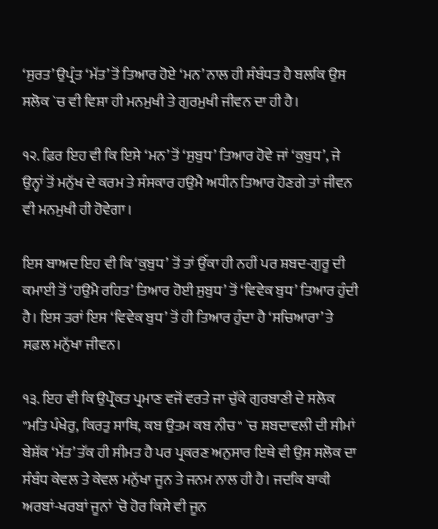‘ਸੁਰਤ’ ਉਪ੍ਰੰਤ ‘ਮੱਤ’ ਤੋਂ ਤਿਆਰ ਹੋਏ ‘ਮਨ’ ਨਾਲ ਹੀ ਸੰਬੰਧਤ ਹੈ ਬਲਕਿ ਉਸ ਸਲੋਕ `ਚ ਵੀ ਵਿਸ਼ਾ ਹੀ ਮਨਮੁਖੀ ਤੇ ਗੁਰਮੁਖੀ ਜੀਵਨ ਦਾ ਹੀ ਹੈ।

੧੨. ਫ਼ਿਰ ਇਹ ਵੀ ਕਿ ਇਸੇ ‘ਮਨ’ ਤੋਂ ‘ਸੁਬੁਧ’ ਤਿਆਰ ਹੋਵੇ ਜਾਂ ‘ਕੁਬੁਧ’, ਜੇ ਉਨ੍ਹਾਂ ਤੋਂ ਮਨੁੱਖ ਦੇ ਕਰਮ ਤੇ ਸੰਸਕਾਰ ਹਉਮੈ ਅਧੀਨ ਤਿਆਰ ਹੋਣਗੇ ਤਾਂ ਜੀਵਨ ਵੀ ਮਨਮੁਖੀ ਹੀ ਹੋਵੇਗਾ।

ਇਸ ਬਾਅਦ ਇਹ ਵੀ ਕਿ ‘ਕੁਬੁਧ’ ਤੋਂ ਤਾਂ ਉੱਕਾ ਹੀ ਨਹੀਂ ਪਰ ਸ਼ਬਦ-ਗੁਰੂ ਦੀ ਕਮਾਈ ਤੋਂ ‘ਹਉਮੈ ਰਹਿਤ’ ਤਿਆਰ ਹੋਈ ਸੁਬੁਧ’ ਤੋਂ ‘ਵਿਵੇਕ ਬੁਧ’ ਤਿਆਰ ਹੁੰਦੀ ਹੈ। ਇਸ ਤਰਾਂ ਇਸ ‘ਵਿਵੇਕ ਬੁਧ’ ਤੋਂ ਹੀ ਤਿਆਰ ਹੁੰਦਾ ਹੈ ‘ਸਚਿਆਰਾ’ ਤੇ ਸਫ਼ਲ ਮਨੁੱਖਾ ਜੀਵਨ।

੧੩. ਇਹ ਵੀ ਕਿ ਉਪ੍ਰੌਕਤ ਪ੍ਰਮਾਣ ਵਜੋਂ ਵਰਤੇ ਜਾ ਚੁੱਕੇ ਗੁਰਬਾਣੀ ਦੇ ਸਲੋਕ "ਮਤਿ ਪੰਖੇਰੁ, ਕਿਰਤੁ ਸਾਥਿ, ਕਬ ਉਤਮ ਕਬ ਨੀਚ" `ਚ ਸ਼ਬਦਾਵਲੀ ਦੀ ਸੀਮਾਂ ਬੇਸ਼ੱਕ ‘ਮੱਤ’ ਤੱਕ ਹੀ ਸੀਮਤ ਹੈ ਪਰ ਪ੍ਰਕਰਣ ਅਨੁਸਾਰ ਇਥੇ ਵੀ ਉਸ ਸਲੋਕ ਦਾ ਸੰਬੰਧ ਕੇਵਲ ਤੇ ਕੇਵਲ ਮਨੁੱਖਾ ਜੂਨ ਤੇ ਜਨਮ ਨਾਲ ਹੀ ਹੈ। ਜਦਕਿ ਬਾਕੀ ਅਰਬਾਂ-ਖਰਬਾਂ ਜੂਨਾਂ `ਚੋ ਹੋਰ ਕਿਸੇ ਵੀ ਜੂਨ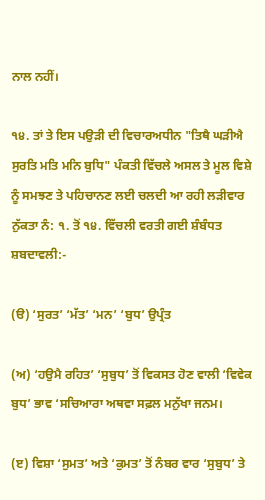ਨਾਲ ਨਹੀਂ।

੧੪. ਤਾਂ ਤੇ ਇਸ ਪਉੜੀ ਦੀ ਵਿਚਾਰਅਧੀਨ "ਤਿਥੈ ਘੜੀਐ ਸੁਰਤਿ ਮਤਿ ਮਨਿ ਬੁਧਿ" ਪੰਕਤੀ ਵਿੱਚਲੇ ਅਸਲ ਤੇ ਮੂਲ ਵਿਸ਼ੇ ਨੂੰ ਸਮਝਣ ਤੇ ਪਹਿਚਾਨਣ ਲਈ ਚਲਦੀ ਆ ਰਹੀ ਲੜੀਵਾਰ ਨੁੱਕਤਾ ਨੰ: ੧. ਤੋਂ ੧੪. ਵਿੱਚਲੀ ਵਰਤੀ ਗਈ ਸ਼ੰਬੰਧਤ ਸ਼ਬਦਾਵਲੀ:-

(ੳ) ‘ਸੁਰਤ’ ‘ਮੱਤ’ ‘ਮਨ’ ‘ਬੁਧ’ ਉਪ੍ਰੰਤ

(ਅ) ‘ਹਉਮੈ ਰਹਿਤ’ ‘ਸੁਬੁਧ’ ਤੋਂ ਵਿਕਸਤ ਹੋਣ ਵਾਲੀ ‘ਵਿਵੇਕ ਬੁਧ’ ਭਾਵ ‘ਸਚਿਆਰਾ ਅਥਵਾ ਸਫ਼ਲ ਮਨੁੱਖਾ ਜਨਮ।

(ੲ) ਵਿਸ਼ਾ ‘ਸੁਮਤ’ ਅਤੇ ‘ਕੁਮਤ’ ਤੋਂ ਨੰਬਰ ਵਾਰ ‘ਸੁਬੁਧ’ ਤੇ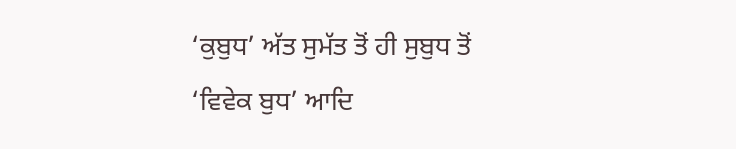‘ਕੁਬੁਧ’ ਅੱਤ ਸੁਮੱਤ ਤੋਂ ਹੀ ਸੁਬੁਧ ਤੋਂ ‘ਵਿਵੇਕ ਬੁਧ’ ਆਦਿ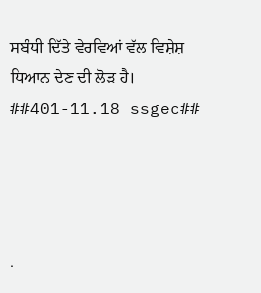ਸਬੰਧੀ ਦਿੱਤੇ ਵੇਰਵਿਆਂ ਵੱਲ ਵਿਸ਼ੇਸ਼ ਧਿਆਨ ਦੇਣ ਦੀ ਲੋੜ ਹੈ। ##401-11.18 ssgec##




.